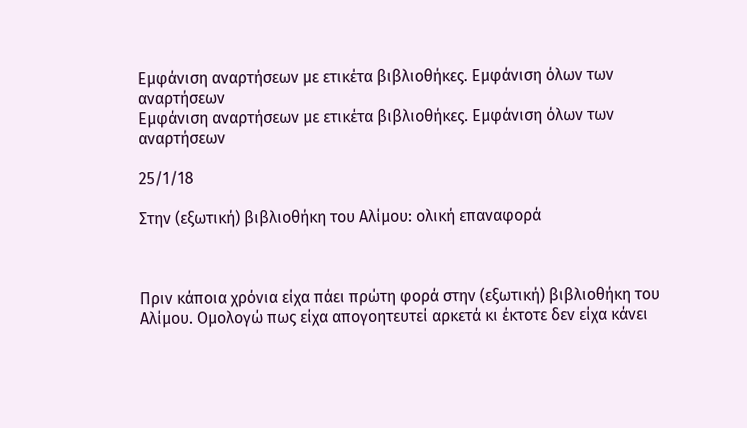Εμφάνιση αναρτήσεων με ετικέτα βιβλιοθήκες. Εμφάνιση όλων των αναρτήσεων
Εμφάνιση αναρτήσεων με ετικέτα βιβλιοθήκες. Εμφάνιση όλων των αναρτήσεων

25/1/18

Στην (εξωτική) βιβλιοθήκη του Αλίμου: ολική επαναφορά



Πριν κάποια χρόνια είχα πάει πρώτη φορά στην (εξωτική) βιβλιοθήκη του Αλίμου. Ομολογώ πως είχα απογοητευτεί αρκετά κι έκτοτε δεν είχα κάνει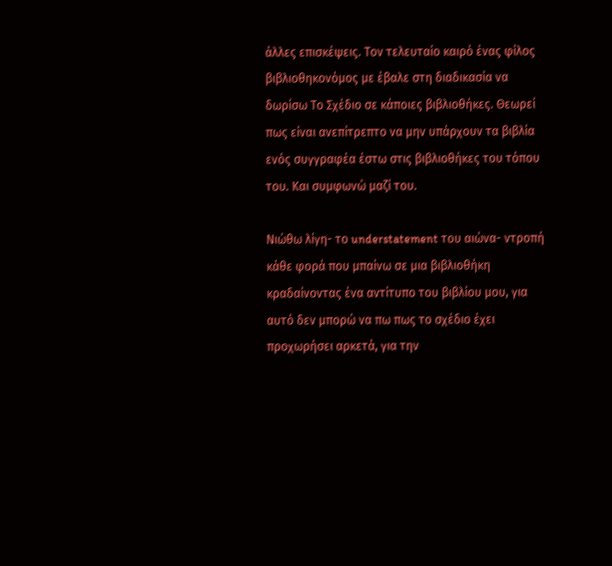άλλες επισκέψεις. Τον τελευταίο καιρό ένας φίλος βιβλιοθηκονόμος με έβαλε στη διαδικασία να δωρίσω Το Σχέδιο σε κάποιες βιβλιοθήκες. Θεωρεί πως είναι ανεπίτρεπτο να μην υπάρχουν τα βιβλία ενός συγγραφέα έστω στις βιβλιοθήκες του τόπου του. Και συμφωνώ μαζί του.

Νιώθω λίγη- το understatement του αιώνα- ντροπή κάθε φορά που μπαίνω σε μια βιβλιοθήκη κραδαίνοντας ένα αντίτυπο του βιβλίου μου, για αυτό δεν μπορώ να πω πως το σχέδιο έχει προχωρήσει αρκετά, για την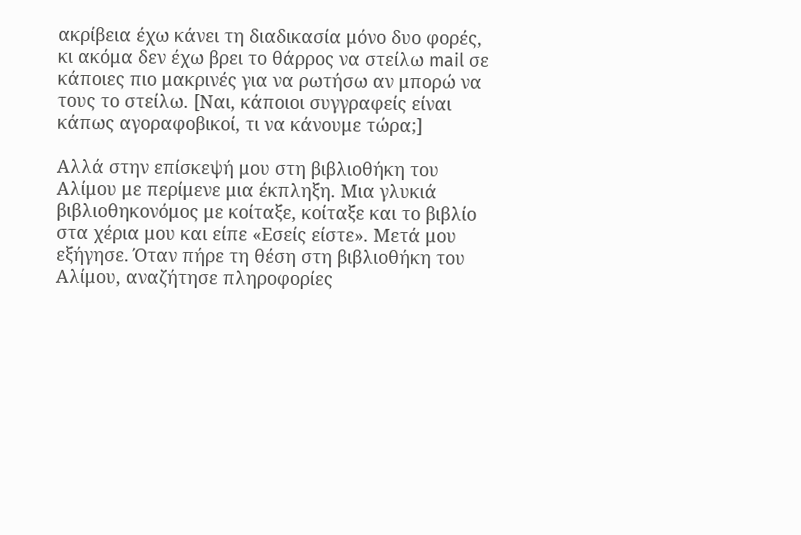ακρίβεια έχω κάνει τη διαδικασία μόνο δυο φορές, κι ακόμα δεν έχω βρει το θάρρος να στείλω mail σε κάποιες πιο μακρινές για να ρωτήσω αν μπορώ να τους το στείλω. [Ναι, κάποιοι συγγραφείς είναι κάπως αγοραφοβικοί, τι να κάνουμε τώρα;]

Αλλά στην επίσκεψή μου στη βιβλιοθήκη του Αλίμου με περίμενε μια έκπληξη. Μια γλυκιά βιβλιοθηκονόμος με κοίταξε, κοίταξε και το βιβλίο στα χέρια μου και είπε «Εσείς είστε». Μετά μου εξήγησε. Όταν πήρε τη θέση στη βιβλιοθήκη του Αλίμου, αναζήτησε πληροφορίες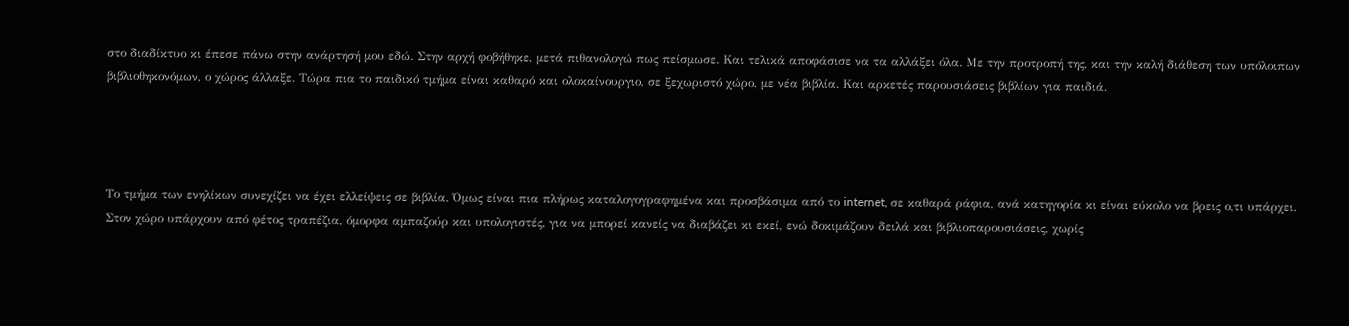στο διαδίκτυο κι έπεσε πάνω στην ανάρτησή μου εδώ. Στην αρχή φοβήθηκε, μετά πιθανολογώ πως πείσμωσε. Και τελικά αποφάσισε να τα αλλάξει όλα. Με την προτροπή της, και την καλή διάθεση των υπόλοιπων βιβλιοθηκονόμων, ο χώρος άλλαξε. Τώρα πια το παιδικό τμήμα είναι καθαρό και ολοκαίνουργιο, σε ξεχωριστό χώρο, με νέα βιβλία. Και αρκετές παρουσιάσεις βιβλίων για παιδιά.




Το τμήμα των ενηλίκων συνεχίζει να έχει ελλείψεις σε βιβλία. Όμως είναι πια πλήρως καταλογογραφημένα και προσβάσιμα από το internet, σε καθαρά ράφια, ανά κατηγορία κι είναι εύκολο να βρεις ο,τι υπάρχει. Στον χώρο υπάρχουν από φέτος τραπέζια, όμορφα αμπαζούρ και υπολογιστές, για να μπορεί κανείς να διαβάζει κι εκεί, ενώ δοκιμάζουν δειλά και βιβλιοπαρουσιάσεις, χωρίς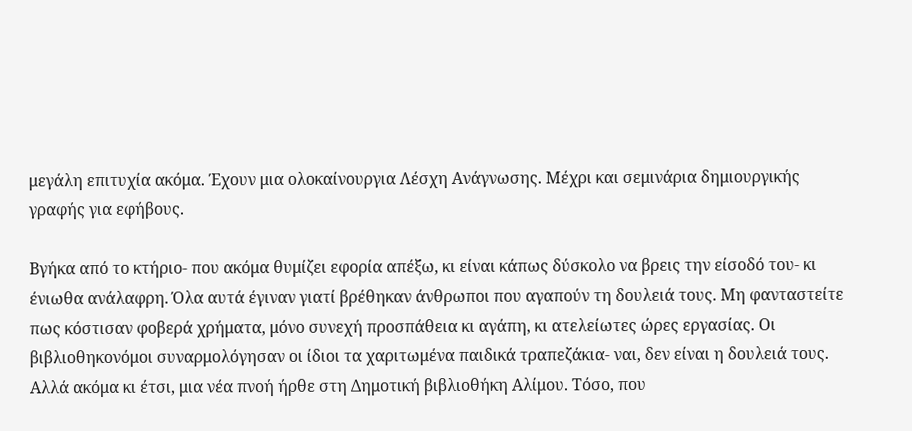μεγάλη επιτυχία ακόμα. Έχουν μια ολοκαίνουργια Λέσχη Ανάγνωσης. Μέχρι και σεμινάρια δημιουργικής γραφής για εφήβους.

Βγήκα από το κτήριο- που ακόμα θυμίζει εφορία απέξω, κι είναι κάπως δύσκολο να βρεις την είσοδό του- κι ένιωθα ανάλαφρη. Όλα αυτά έγιναν γιατί βρέθηκαν άνθρωποι που αγαπούν τη δουλειά τους. Μη φανταστείτε πως κόστισαν φοβερά χρήματα, μόνο συνεχή προσπάθεια κι αγάπη, κι ατελείωτες ώρες εργασίας. Οι βιβλιοθηκονόμοι συναρμολόγησαν οι ίδιοι τα χαριτωμένα παιδικά τραπεζάκια- ναι, δεν είναι η δουλειά τους. Αλλά ακόμα κι έτσι, μια νέα πνοή ήρθε στη Δημοτική βιβλιοθήκη Αλίμου. Τόσο, που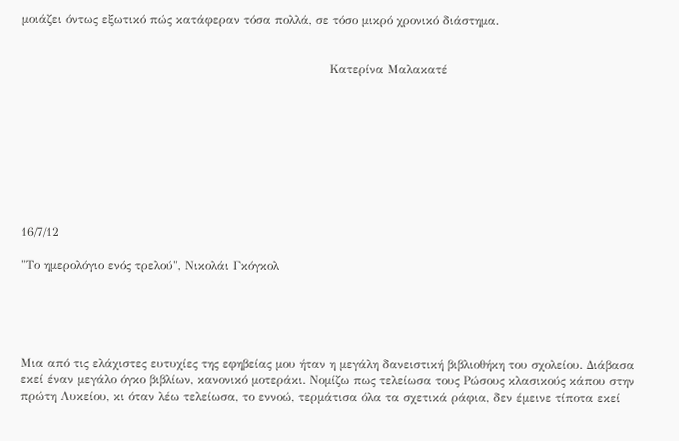μοιάζει όντως εξωτικό πώς κατάφεραν τόσα πολλά, σε τόσο μικρό χρονικό διάστημα.


                                                                             Κατερίνα Μαλακατέ









16/7/12

"Το ημερολόγιο ενός τρελού", Νικολάι Γκόγκολ





Μια από τις ελάχιστες ευτυχίες της εφηβείας μου ήταν η μεγάλη δανειστική βιβλιοθήκη του σχολείου. Διάβασα εκεί έναν μεγάλο όγκο βιβλίων, κανονικό μοτεράκι. Νομίζω πως τελείωσα τους Ρώσους κλασικούς κάπου στην πρώτη Λυκείου, κι όταν λέω τελείωσα, το εννοώ, τερμάτισα όλα τα σχετικά ράφια, δεν έμεινε τίποτα εκεί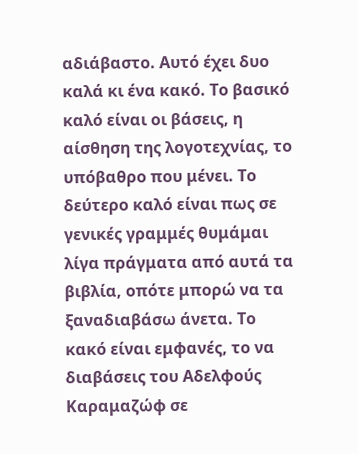αδιάβαστο. Αυτό έχει δυο καλά κι ένα κακό. Το βασικό καλό είναι οι βάσεις, η αίσθηση της λογοτεχνίας, το υπόβαθρο που μένει. Το δεύτερο καλό είναι πως σε γενικές γραμμές θυμάμαι λίγα πράγματα από αυτά τα βιβλία, οπότε μπορώ να τα ξαναδιαβάσω άνετα. Το κακό είναι εμφανές, το να διαβάσεις του Αδελφούς Καραμαζώφ σε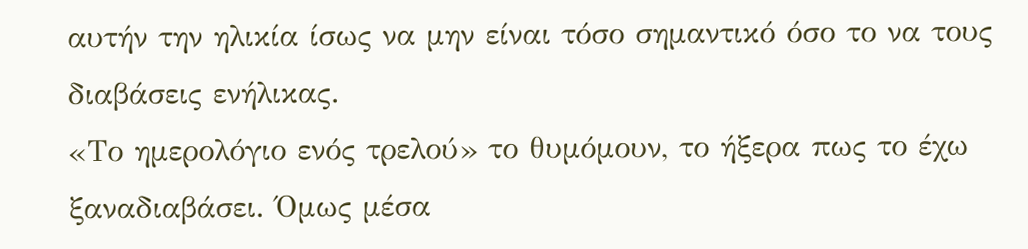αυτήν την ηλικία ίσως να μην είναι τόσο σημαντικό όσο το να τους διαβάσεις ενήλικας.
«Το ημερολόγιο ενός τρελού» το θυμόμουν, το ήξερα πως το έχω ξαναδιαβάσει. Όμως μέσα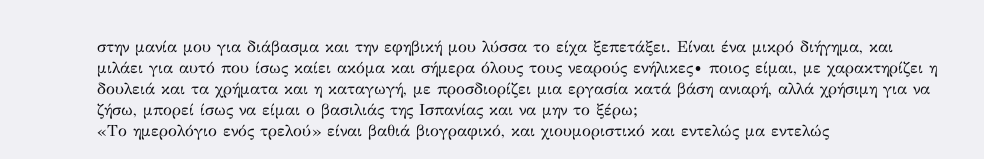στην μανία μου για διάβασμα και την εφηβική μου λύσσα το είχα ξεπετάξει. Είναι ένα μικρό διήγημα, και μιλάει για αυτό που ίσως καίει ακόμα και σήμερα όλους τους νεαρούς ενήλικες∙ ποιος είμαι, με χαρακτηρίζει η δουλειά και τα χρήματα και η καταγωγή, με προσδιορίζει μια εργασία κατά βάση ανιαρή, αλλά χρήσιμη για να ζήσω, μπορεί ίσως να είμαι ο βασιλιάς της Ισπανίας και να μην το ξέρω;
«Το ημερολόγιο ενός τρελού» είναι βαθιά βιογραφικό, και χιουμοριστικό και εντελώς μα εντελώς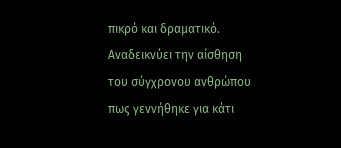πικρό και δραματικό. Αναδεικνύει την αίσθηση του σύγχρονου ανθρώπου πως γεννήθηκε για κάτι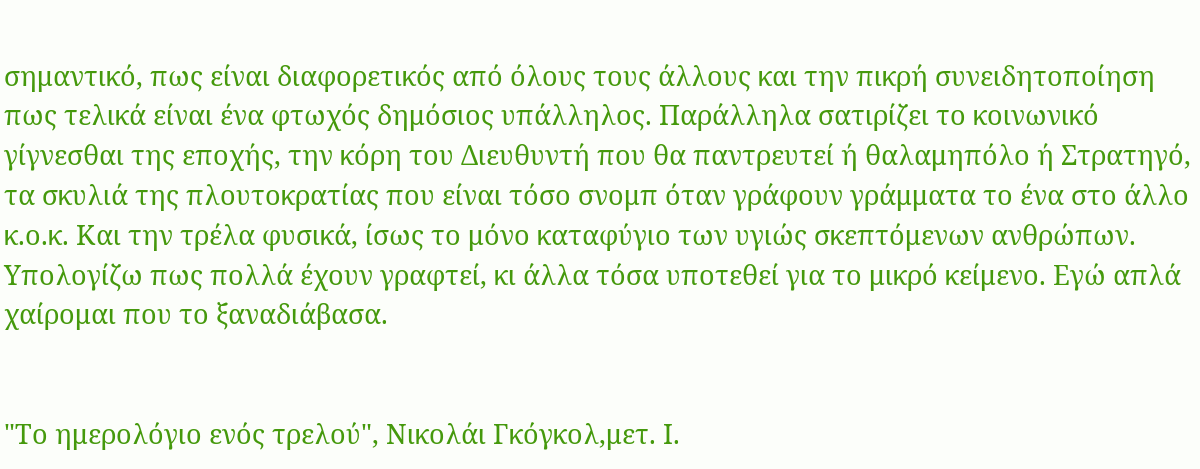σημαντικό, πως είναι διαφορετικός από όλους τους άλλους και την πικρή συνειδητοποίηση πως τελικά είναι ένα φτωχός δημόσιος υπάλληλος. Παράλληλα σατιρίζει το κοινωνικό γίγνεσθαι της εποχής, την κόρη του Διευθυντή που θα παντρευτεί ή θαλαμηπόλο ή Στρατηγό, τα σκυλιά της πλουτοκρατίας που είναι τόσο σνομπ όταν γράφουν γράμματα το ένα στο άλλο κ.ο.κ. Και την τρέλα φυσικά, ίσως το μόνο καταφύγιο των υγιώς σκεπτόμενων ανθρώπων.
Υπολογίζω πως πολλά έχουν γραφτεί, κι άλλα τόσα υποτεθεί για το μικρό κείμενο. Εγώ απλά χαίρομαι που το ξαναδιάβασα.


"Το ημερολόγιο ενός τρελού", Νικολάι Γκόγκολ,μετ. Ι.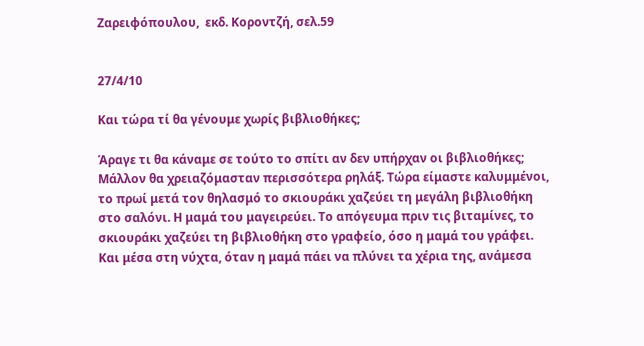Ζαρειφόπουλου,  εκδ. Κοροντζή, σελ.59


27/4/10

Και τώρα τί θα γένουμε χωρίς βιβλιοθήκες;

Άραγε τι θα κάναμε σε τούτο το σπίτι αν δεν υπήρχαν οι βιβλιοθήκες; Μάλλον θα χρειαζόμασταν περισσότερα ρηλάξ. Τώρα είμαστε καλυμμένοι, το πρωί μετά τον θηλασμό το σκιουράκι χαζεύει τη μεγάλη βιβλιοθήκη στο σαλόνι. Η μαμά του μαγειρεύει. Το απόγευμα πριν τις βιταμίνες, το σκιουράκι χαζεύει τη βιβλιοθήκη στο γραφείο, όσο η μαμά του γράφει. Και μέσα στη νύχτα, όταν η μαμά πάει να πλύνει τα χέρια της, ανάμεσα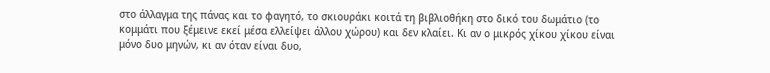στο άλλαγμα της πάνας και το φαγητό, το σκιουράκι κοιτά τη βιβλιοθήκη στο δικό του δωμάτιο (το κομμάτι που ξέμεινε εκεί μέσα ελλείψει άλλου χώρου) και δεν κλαίει. Κι αν ο μικρός χίκου χίκου είναι μόνο δυο μηνών, κι αν όταν είναι δυο,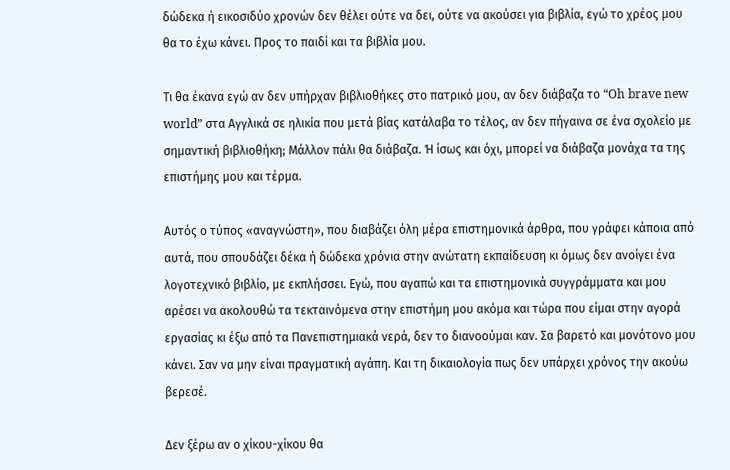δώδεκα ή εικοσιδύο χρονών δεν θέλει ούτε να δει, ούτε να ακούσει για βιβλία, εγώ το χρέος μου θα το έχω κάνει. Προς το παιδί και τα βιβλία μου.

Τι θα έκανα εγώ αν δεν υπήρχαν βιβλιοθήκες στο πατρικό μου, αν δεν διάβαζα το “Oh brave new world” στα Αγγλικά σε ηλικία που μετά βίας κατάλαβα το τέλος, αν δεν πήγαινα σε ένα σχολείο με σημαντική βιβλιοθήκη; Μάλλον πάλι θα διάβαζα. Ή ίσως και όχι, μπορεί να διάβαζα μονάχα τα της επιστήμης μου και τέρμα.

Αυτός ο τύπος «αναγνώστη», που διαβάζει όλη μέρα επιστημονικά άρθρα, που γράφει κάποια από αυτά, που σπουδάζει δέκα ή δώδεκα χρόνια στην ανώτατη εκπαίδευση κι όμως δεν ανοίγει ένα λογοτεχνικό βιβλίο, με εκπλήσσει. Εγώ, που αγαπώ και τα επιστημονικά συγγράμματα και μου αρέσει να ακολουθώ τα τεκταινόμενα στην επιστήμη μου ακόμα και τώρα που είμαι στην αγορά εργασίας κι έξω από τα Πανεπιστημιακά νερά, δεν το διανοούμαι καν. Σα βαρετό και μονότονο μου κάνει. Σαν να μην είναι πραγματική αγάπη. Και τη δικαιολογία πως δεν υπάρχει χρόνος την ακούω βερεσέ.

Δεν ξέρω αν ο χίκου-χίκου θα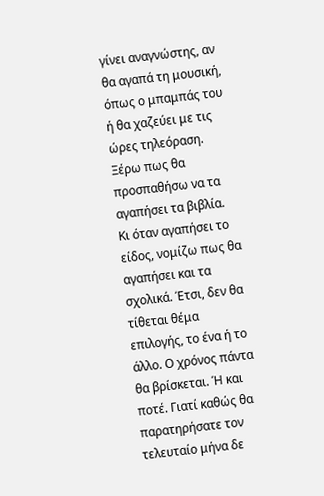γίνει αναγνώστης, αν θα αγαπά τη μουσική, όπως ο μπαμπάς του ή θα χαζεύει με τις ώρες τηλεόραση. Ξέρω πως θα προσπαθήσω να τα αγαπήσει τα βιβλία. Κι όταν αγαπήσει το είδος, νομίζω πως θα αγαπήσει και τα σχολικά. Έτσι, δεν θα τίθεται θέμα επιλογής, το ένα ή το άλλο. Ο χρόνος πάντα θα βρίσκεται. Ή και ποτέ. Γιατί καθώς θα παρατηρήσατε τον τελευταίο μήνα δε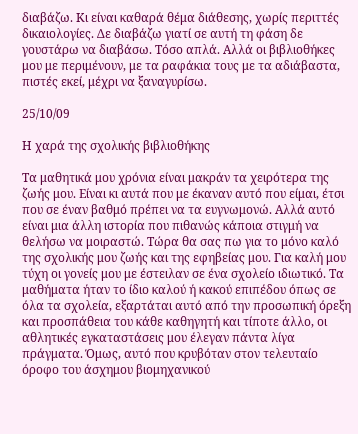διαβάζω. Κι είναι καθαρά θέμα διάθεσης, χωρίς περιττές δικαιολογίες. Δε διαβάζω γιατί σε αυτή τη φάση δε γουστάρω να διαβάσω. Τόσο απλά. Αλλά οι βιβλιοθήκες μου με περιμένουν, με τα ραφάκια τους με τα αδιάβαστα, πιστές εκεί, μέχρι να ξαναγυρίσω.

25/10/09

Η χαρά της σχολικής βιβλιοθήκης

Τα μαθητικά μου χρόνια είναι μακράν τα χειρότερα της ζωής μου. Είναι κι αυτά που με έκαναν αυτό που είμαι, έτσι που σε έναν βαθμό πρέπει να τα ευγνωμονώ. Αλλά αυτό είναι μια άλλη ιστορία που πιθανώς κάποια στιγμή να θελήσω να μοιραστώ. Τώρα θα σας πω για το μόνο καλό της σχολικής μου ζωής και της εφηβείας μου. Για καλή μου τύχη οι γονείς μου με έστειλαν σε ένα σχολείο ιδιωτικό. Τα μαθήματα ήταν το ίδιο καλού ή κακού επιπέδου όπως σε όλα τα σχολεία, εξαρτάται αυτό από την προσωπική όρεξη και προσπάθεια του κάθε καθηγητή και τίποτε άλλο, οι αθλητικές εγκαταστάσεις μου έλεγαν πάντα λίγα πράγματα. Όμως, αυτό που κρυβόταν στον τελευταίο όροφο του άσχημου βιομηχανικού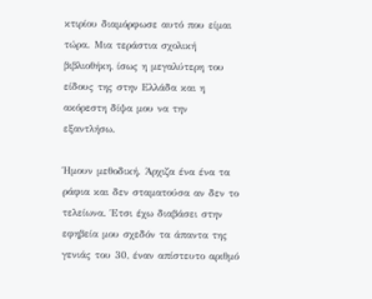κτιρίου διαμόρφωσε αυτό που είμαι τώρα. Μια τεράστια σχολική βιβλιοθήκη, ίσως η μεγαλύτερη του είδους της στην Ελλάδα και η ακόρεστη δίψα μου να την εξαντλήσω.

Ήμουν μεθοδική. Άρχιζα ένα ένα τα ράφια και δεν σταματούσα αν δεν το τελείωνα. Έτσι έχω διαβάσει στην εφηβεία μου σχεδόν τα άπαντα της γενιάς του 30, έναν απίστευτο αριθμό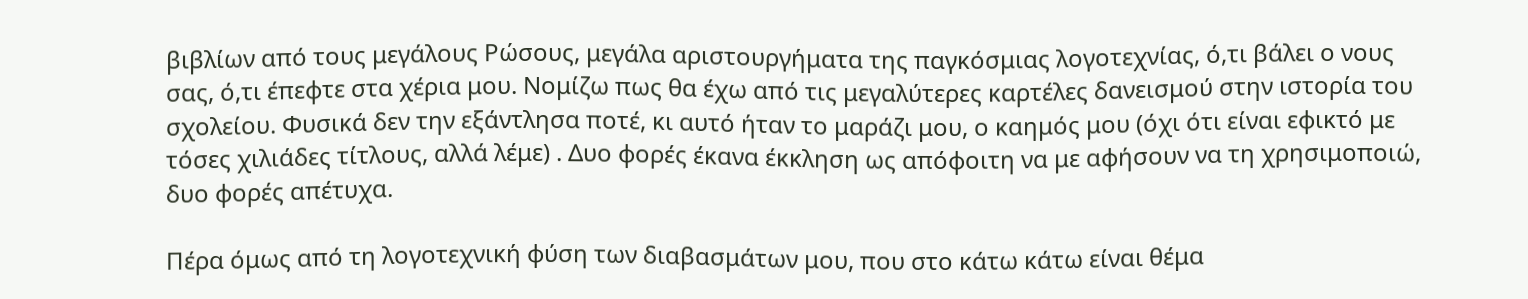βιβλίων από τους μεγάλους Ρώσους, μεγάλα αριστουργήματα της παγκόσμιας λογοτεχνίας, ό,τι βάλει ο νους σας, ό,τι έπεφτε στα χέρια μου. Νομίζω πως θα έχω από τις μεγαλύτερες καρτέλες δανεισμού στην ιστορία του σχολείου. Φυσικά δεν την εξάντλησα ποτέ, κι αυτό ήταν το μαράζι μου, ο καημός μου (όχι ότι είναι εφικτό με τόσες χιλιάδες τίτλους, αλλά λέμε) . Δυο φορές έκανα έκκληση ως απόφοιτη να με αφήσουν να τη χρησιμοποιώ, δυο φορές απέτυχα.

Πέρα όμως από τη λογοτεχνική φύση των διαβασμάτων μου, που στο κάτω κάτω είναι θέμα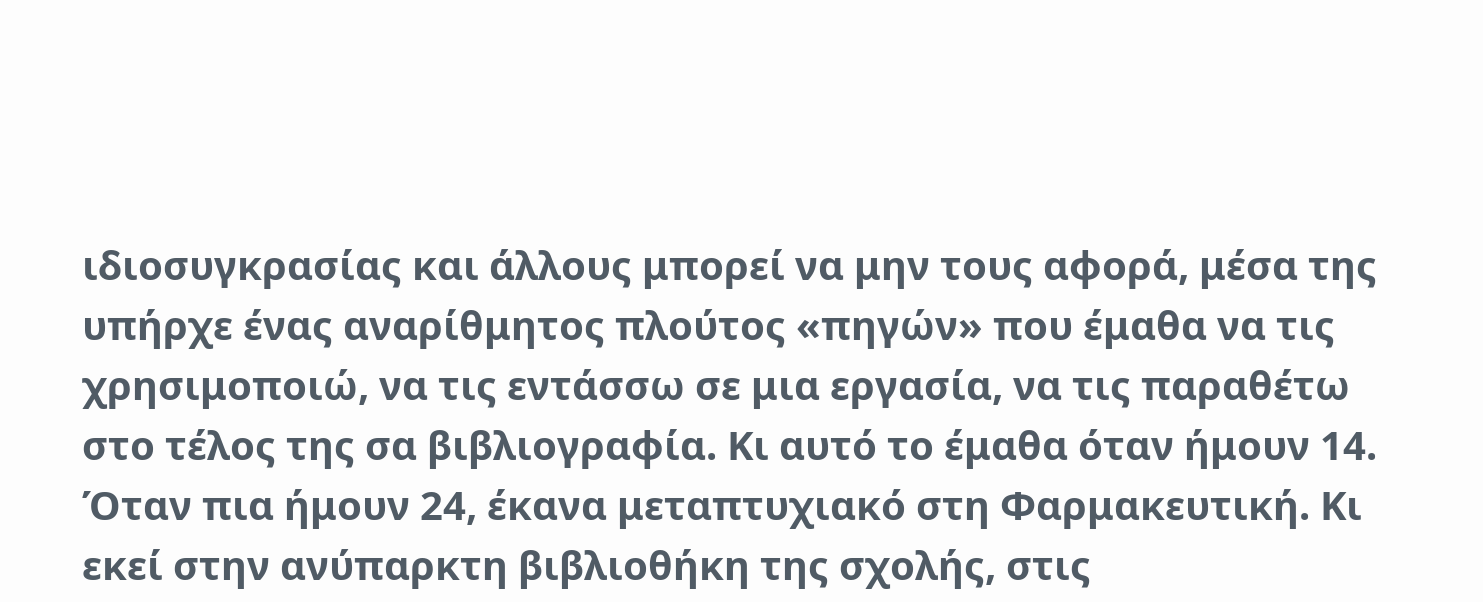ιδιοσυγκρασίας και άλλους μπορεί να μην τους αφορά, μέσα της υπήρχε ένας αναρίθμητος πλούτος «πηγών» που έμαθα να τις χρησιμοποιώ, να τις εντάσσω σε μια εργασία, να τις παραθέτω στο τέλος της σα βιβλιογραφία. Κι αυτό το έμαθα όταν ήμουν 14. Όταν πια ήμουν 24, έκανα μεταπτυχιακό στη Φαρμακευτική. Κι εκεί στην ανύπαρκτη βιβλιοθήκη της σχολής, στις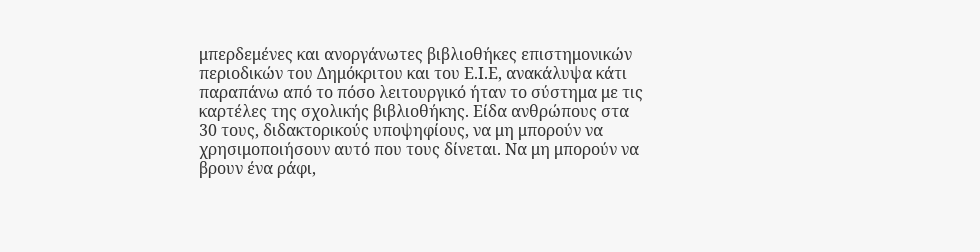μπερδεμένες και ανοργάνωτες βιβλιοθήκες επιστημονικών περιοδικών του Δημόκριτου και του Ε.Ι.Ε, ανακάλυψα κάτι παραπάνω από το πόσο λειτουργικό ήταν το σύστημα με τις καρτέλες της σχολικής βιβλιοθήκης. Είδα ανθρώπους στα 30 τους, διδακτορικούς υποψηφίους, να μη μπορούν να χρησιμοποιήσουν αυτό που τους δίνεται. Να μη μπορούν να βρουν ένα ράφι,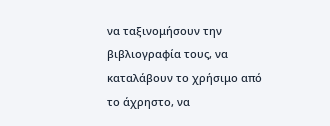να ταξινομήσουν την βιβλιογραφία τους, να καταλάβουν το χρήσιμο από το άχρηστο, να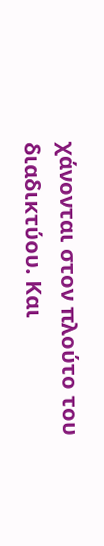χάνονται στον πλούτο του διαδικτύου. Και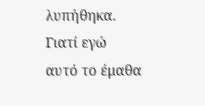λυπήθηκα. Γιατί εγώ αυτό το έμαθα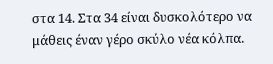στα 14. Στα 34 είναι δυσκολότερο να μάθεις έναν γέρο σκύλο νέα κόλπα.